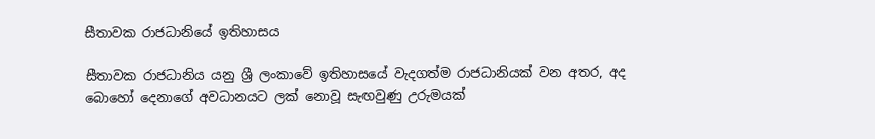සීතාවක රාජධානියේ ඉතිහාසය

සීතාවක රාජධානිය යනු ශ්‍රී ලංකාවේ ඉතිහාසයේ වැදගත්ම රාජධානියක් වන අතර, අද බොහෝ දෙනාගේ අවධානයට ලක් නොවූ සැඟවුණු උරුමයක්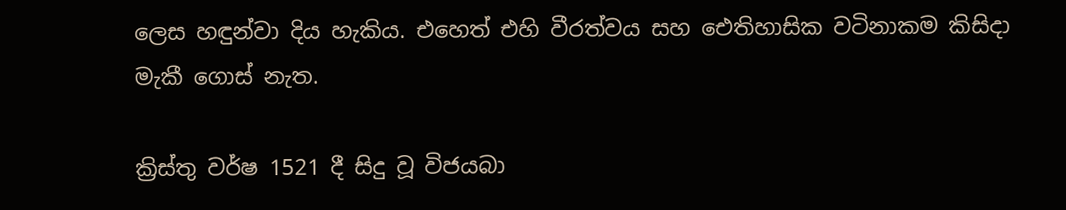ලෙස හඳුන්වා දිය හැකිය. එහෙත් එහි වීරත්වය සහ ඓතිහාසික වටිනාකම කිසිදා මැකී ගොස් නැත.

ක්‍රිස්තු වර්ෂ 1521 දී සිදු වූ විජයබා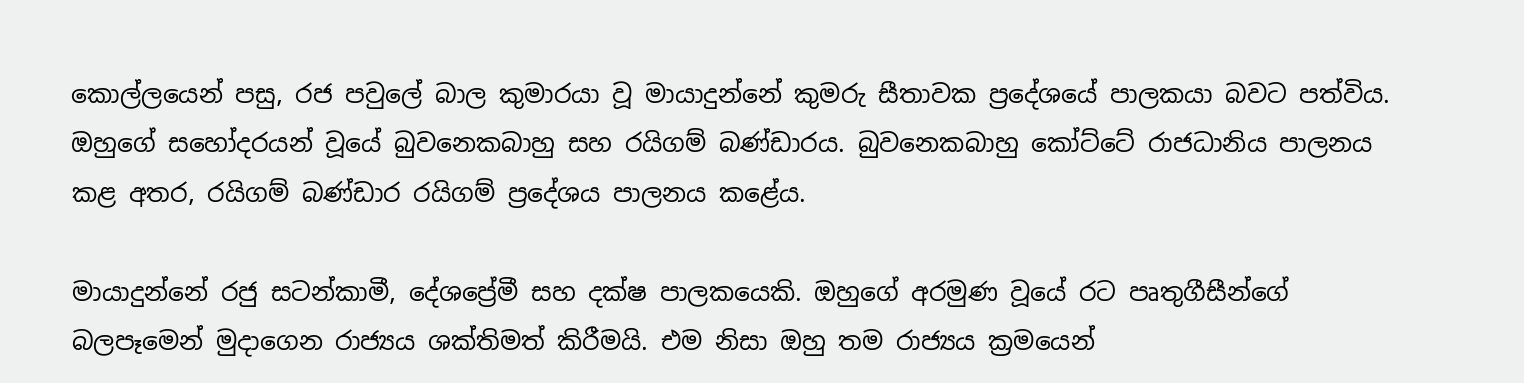කොල්ලයෙන් පසු, රජ පවුලේ බාල කුමාරයා වූ මායාදුන්නේ කුමරු සීතාවක ප්‍රදේශයේ පාලකයා බවට පත්විය. ඔහුගේ සහෝදරයන් වූයේ බුවනෙකබාහු සහ රයිගම් බණ්ඩාරය. බුවනෙකබාහු කෝට්ටේ රාජධානිය පාලනය කළ අතර, රයිගම් බණ්ඩාර රයිගම් ප්‍රදේශය පාලනය කළේය.

මායාදුන්නේ රජු සටන්කාමී, දේශප්‍රේමී සහ දක්ෂ පාලකයෙකි. ඔහුගේ අරමුණ වූයේ රට පෘතුගීසීන්ගේ බලපෑමෙන් මුදාගෙන රාජ්‍යය ශක්තිමත් කිරීමයි. එම නිසා ඔහු තම රාජ්‍යය ක්‍රමයෙන්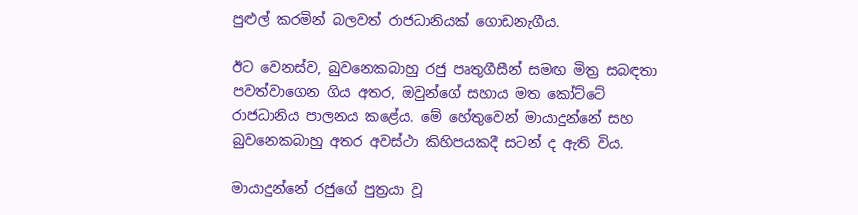පුළුල් කරමින් බලවත් රාජධානියක් ගොඩනැගීය.

ඊට වෙනස්ව, බුවනෙකබාහු රජු පෘතුගීසීන් සමඟ මිත්‍ර සබඳතා පවත්වාගෙන ගිය අතර, ඔවුන්ගේ සහාය මත කෝට්ටේ රාජධානිය පාලනය කළේය. මේ හේතුවෙන් මායාදුන්නේ සහ බුවනෙකබාහු අතර අවස්ථා කිහිපයකදී සටන් ද ඇති විය.

මායාදුන්නේ රජුගේ පුත්‍රයා වූ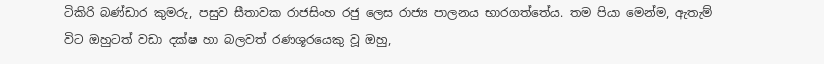ටිකිරි බණ්ඩාර කුමරු, පසුව සීතාවක රාජසිංහ රජු ලෙස රාජ්‍ය පාලනය භාරගත්තේය. තම පියා මෙන්ම, ඇතැම් විට ඔහුටත් වඩා දක්ෂ හා බලවත් රණශූරයෙකු වූ ඔහු,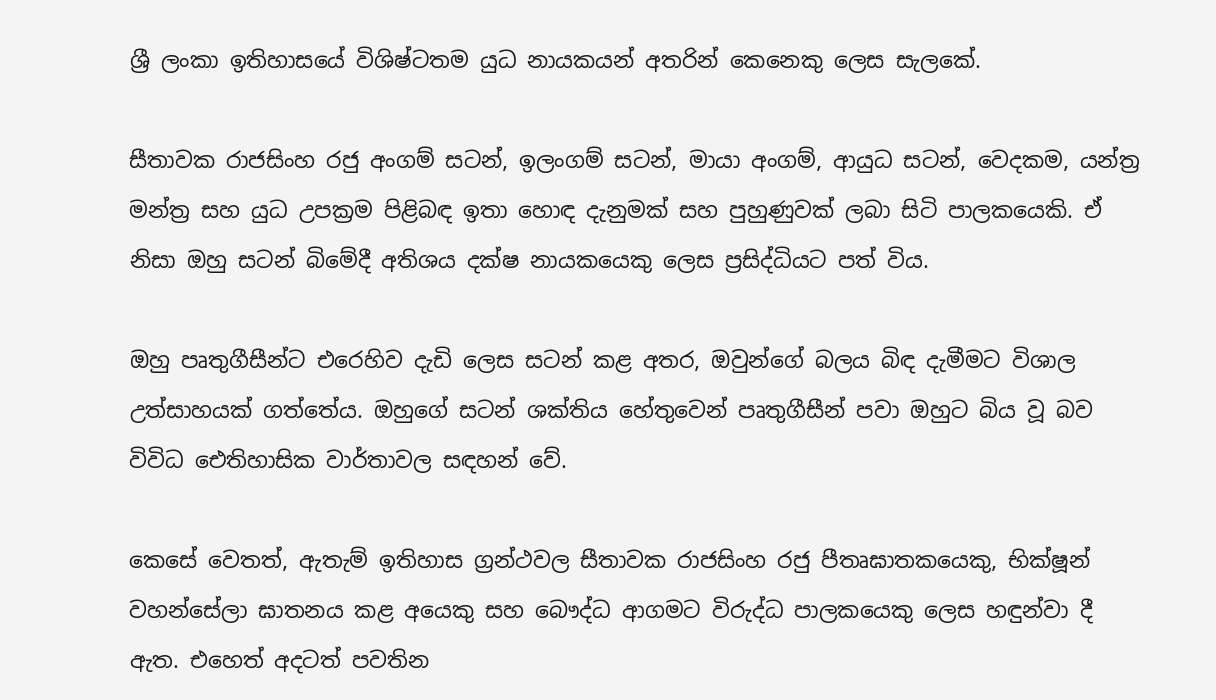ශ්‍රී ලංකා ඉතිහාසයේ විශිෂ්ටතම යුධ නායකයන් අතරින් කෙනෙකු ලෙස සැලකේ.

සීතාවක රාජසිංහ රජු අංගම් සටන්, ඉලංගම් සටන්, මායා අංගම්, ආයුධ සටන්, වෙදකම, යන්ත්‍ර මන්ත්‍ර සහ යුධ උපක්‍රම පිළිබඳ ඉතා හොඳ දැනුමක් සහ පුහුණුවක් ලබා සිටි පාලකයෙකි. ඒ නිසා ඔහු සටන් බිමේදී අතිශය දක්ෂ නායකයෙකු ලෙස ප්‍රසිද්ධියට පත් විය.

ඔහු පෘතුගීසීන්ට එරෙහිව දැඩි ලෙස සටන් කළ අතර, ඔවුන්ගේ බලය බිඳ දැමීමට විශාල උත්සාහයක් ගත්තේය. ඔහුගේ සටන් ශක්තිය හේතුවෙන් පෘතුගීසීන් පවා ඔහුට බිය වූ බව විවිධ ඓතිහාසික වාර්තාවල සඳහන් වේ.

කෙසේ වෙතත්, ඇතැම් ඉතිහාස ග්‍රන්ථවල සීතාවක රාජසිංහ රජු පීතෘඝාතකයෙකු, භික්ෂූන් වහන්සේලා ඝාතනය කළ අයෙකු සහ බෞද්ධ ආගමට විරුද්ධ පාලකයෙකු ලෙස හඳුන්වා දී ඇත. එහෙත් අදටත් පවතින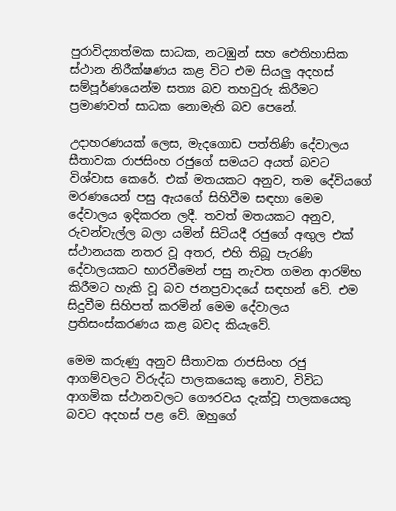පුරාවිද්‍යාත්මක සාධක, නටඹුන් සහ ඓතිහාසික ස්ථාන නිරීක්ෂණය කළ විට එම සියලු අදහස් සම්පූර්ණයෙන්ම සත්‍ය බව තහවුරු කිරීමට ප්‍රමාණවත් සාධක නොමැති බව පෙනේ.

උදාහරණයක් ලෙස, මැදගොඩ පත්තිණි දේවාලය සීතාවක රාජසිංහ රජුගේ සමයට අයත් බවට විශ්වාස කෙරේ. එක් මතයකට අනුව, තම දේවියගේ මරණයෙන් පසු ඇයගේ සිහිවීම සඳහා මෙම දේවාලය ඉදිකරන ලදී. තවත් මතයකට අනුව, රුවන්වැල්ල බලා යමින් සිටියදී රජුගේ අඟුල එක් ස්ථානයක නතර වූ අතර, එහි තිබූ පැරණි දේවාලයකට භාරවීමෙන් පසු නැවත ගමන ආරම්භ කිරීමට හැකි වූ බව ජනප්‍රවාදයේ සඳහන් වේ. එම සිදුවීම සිහිපත් කරමින් මෙම දේවාලය ප්‍රතිසංස්කරණය කළ බවද කියැවේ.

මෙම කරුණු අනුව සීතාවක රාජසිංහ රජු ආගම්වලට විරුද්ධ පාලකයෙකු නොව, විවිධ ආගමික ස්ථානවලට ගෞරවය දැක්වූ පාලකයෙකු බවට අදහස් පළ වේ. ඔහුගේ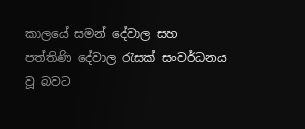කාලයේ සමන් දේවාල සහ පත්තිණි දේවාල රැසක් සංවර්ධනය වූ බවට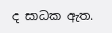ද සාධක ඇත.